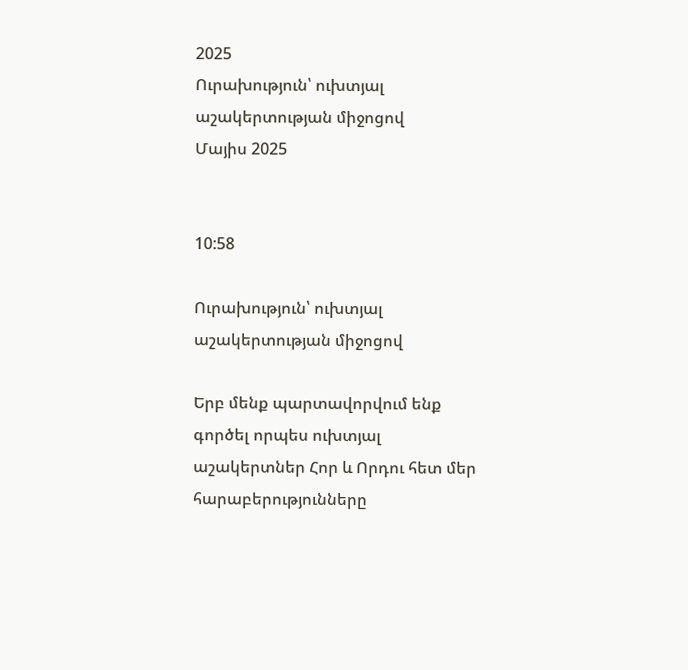2025
Ուրախություն՝ ուխտյալ աշակերտության միջոցով
Մայիս 2025


10:58

Ուրախություն՝ ուխտյալ աշակերտության միջոցով

Երբ մենք պարտավորվում ենք գործել որպես ուխտյալ աշակերտներ Հոր և Որդու հետ մեր հարաբերությունները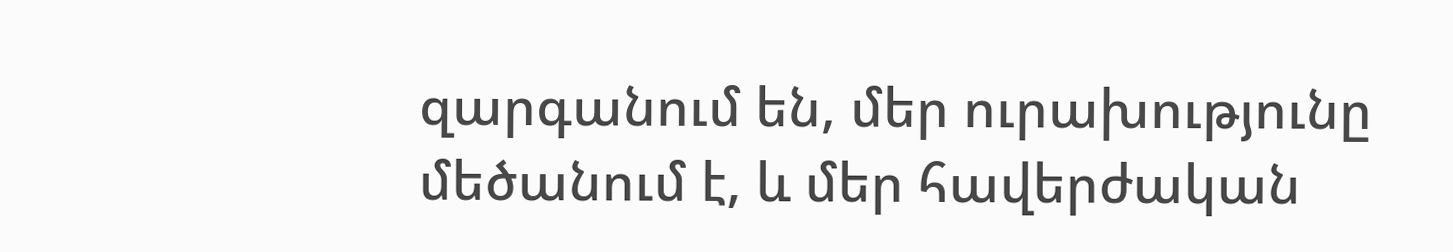զարգանում են, մեր ուրախությունը մեծանում է, և մեր հավերժական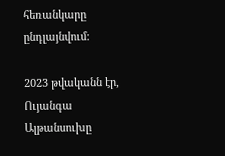հեռանկարը ընդլայնվում:

2023 թվականն էր, Ույանգա Ալթանսուխը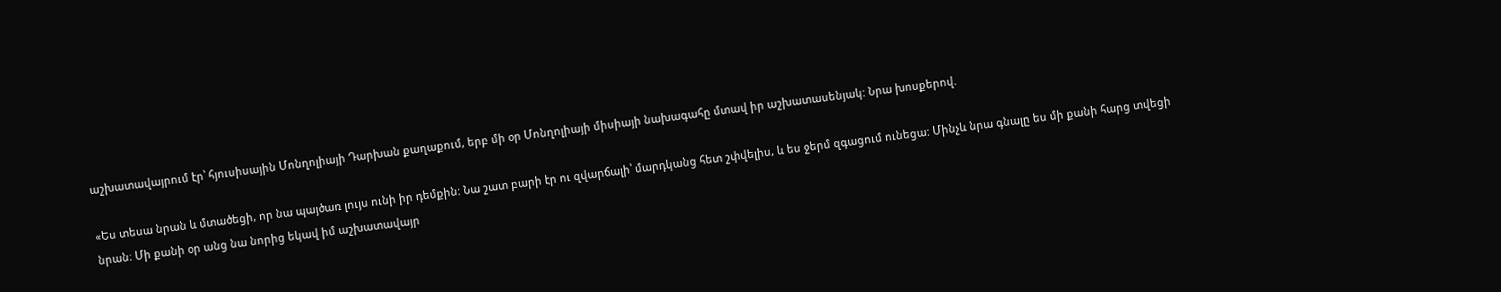աշխատավայրում էր՝ հյուսիսային Մոնղոլիայի Դարխան քաղաքում, երբ մի օր Մոնղոլիայի միսիայի նախագահը մտավ իր աշխատասենյակ: Նրա խոսքերով.

«Ես տեսա նրան և մտածեցի, որ նա պայծառ լույս ունի իր դեմքին: Նա շատ բարի էր ու զվարճալի՝ մարդկանց հետ շփվելիս, և ես ջերմ զգացում ունեցա: Մինչև նրա գնալը ես մի քանի հարց տվեցի նրան։ Մի քանի օր անց նա նորից եկավ իմ աշխատավայր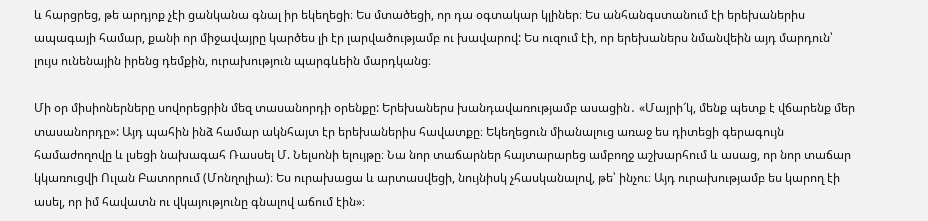և հարցրեց, թե արդյոք չէի ցանկանա գնալ իր եկեղեցի։ Ես մտածեցի, որ դա օգտակար կլիներ։ Ես անհանգստանում էի երեխաներիս ապագայի համար, քանի որ միջավայրը կարծես լի էր լարվածությամբ ու խավարով: Ես ուզում էի, որ երեխաներս նմանվեին այդ մարդուն՝ լույս ունենային իրենց դեմքին, ուրախություն պարգևեին մարդկանց։

Մի օր միսիոներները սովորեցրին մեզ տասանորդի օրենքը: Երեխաներս խանդավառությամբ ասացին․ «Մայրի՜կ, մենք պետք է վճարենք մեր տասանորդը»: Այդ պահին ինձ համար ակնհայտ էր երեխաներիս հավատքը։ Եկեղեցուն միանալուց առաջ ես դիտեցի գերագույն համաժողովը և լսեցի նախագահ Ռասսել Մ. Նելսոնի ելույթը։ Նա նոր տաճարներ հայտարարեց ամբողջ աշխարհում և ասաց, որ նոր տաճար կկառուցվի Ուլան Բատորում (Մոնղոլիա)։ Ես ուրախացա և արտասվեցի, նույնիսկ չհասկանալով, թե՝ ինչու։ Այդ ուրախությամբ ես կարող էի ասել, որ իմ հավատն ու վկայությունը գնալով աճում էին»։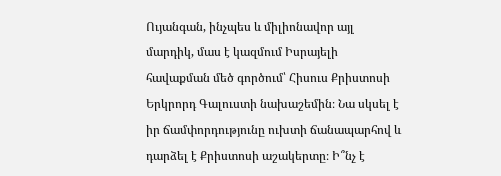Ույանգան, ինչպես և միլիոնավոր այլ մարդիկ, մաս է կազմում Իսրայելի հավաքման մեծ գործում՝ Հիսուս Քրիստոսի Երկրորդ Գալուստի նախաշեմին։ Նա սկսել է իր ճամփորդությունը ուխտի ճանապարհով և դարձել է Քրիստոսի աշակերտը։ Ի՞նչ է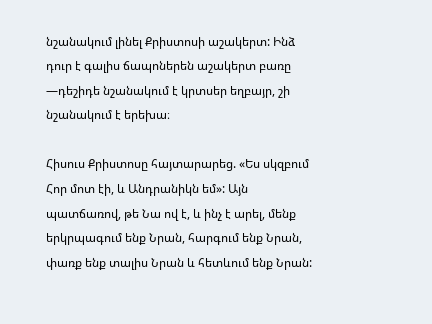նշանակում լինել Քրիստոսի աշակերտ: Ինձ դուր է գալիս ճապոներեն աշակերտ բառը —դեշիդե նշանակում է կրտսեր եղբայր, շի նշանակում է երեխա։

Հիսուս Քրիստոսը հայտարարեց. «Ես սկզբում Հոր մոտ էի, և Անդրանիկն եմ»: Այն պատճառով, թե Նա ով է, և ինչ է արել, մենք երկրպագում ենք Նրան, հարգում ենք Նրան, փառք ենք տալիս Նրան և հետևում ենք Նրան: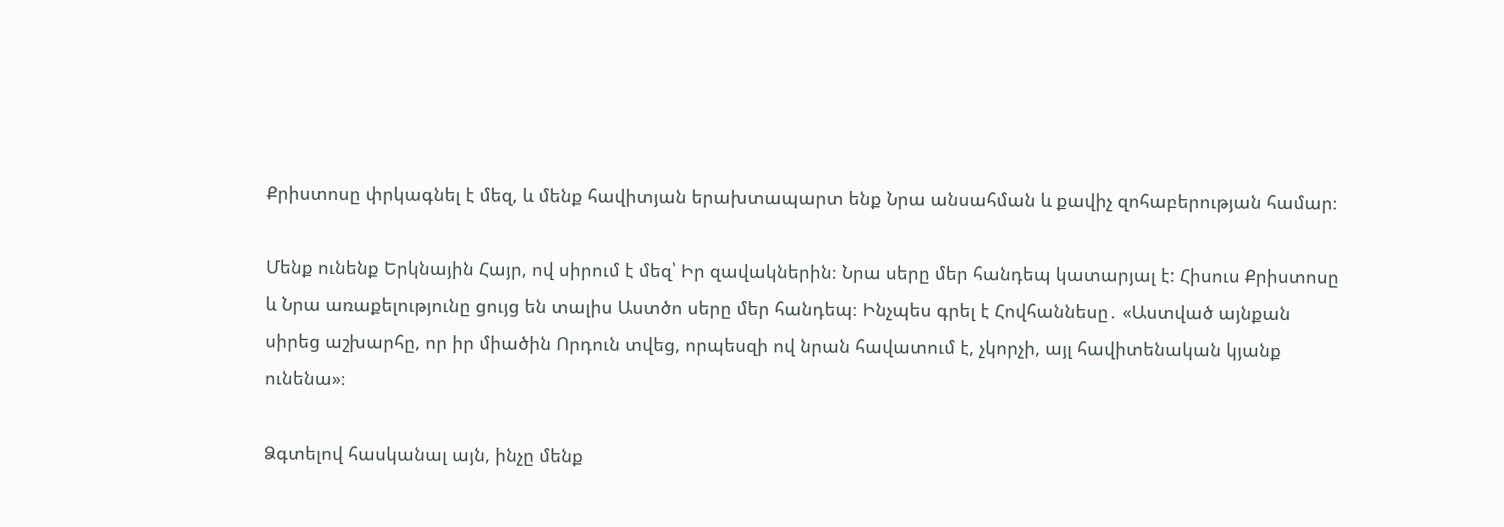Քրիստոսը փրկագնել է մեզ, և մենք հավիտյան երախտապարտ ենք Նրա անսահման և քավիչ զոհաբերության համար։

Մենք ունենք Երկնային Հայր, ով սիրում է մեզ՝ Իր զավակներին։ Նրա սերը մեր հանդեպ կատարյալ է: Հիսուս Քրիստոսը և Նրա առաքելությունը ցույց են տալիս Աստծո սերը մեր հանդեպ։ Ինչպես գրել է Հովհաննեսը․ «Աստված այնքան սիրեց աշխարհը, որ իր միածին Որդուն տվեց, որպեսզի ով նրան հավատում է, չկորչի, այլ հավիտենական կյանք ունենա»։

Ձգտելով հասկանալ այն, ինչը մենք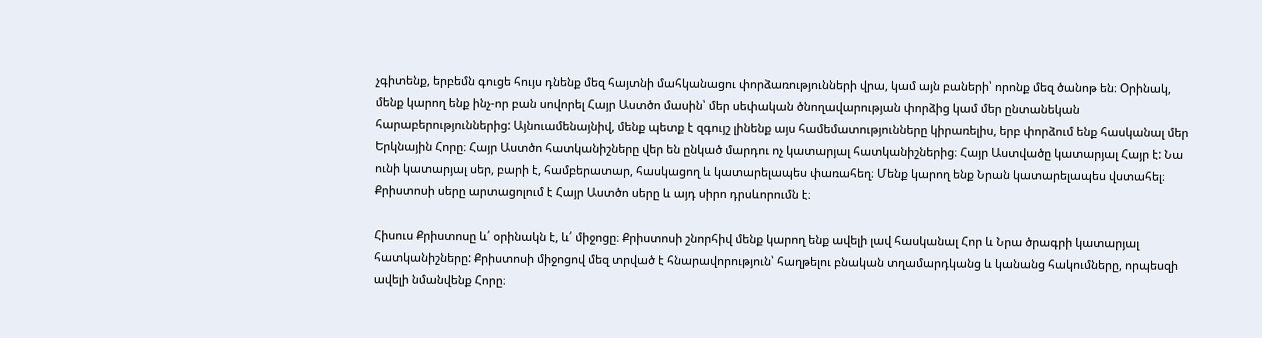չգիտենք, երբեմն գուցե հույս դնենք մեզ հայտնի մահկանացու փորձառությունների վրա, կամ այն բաների՝ որոնք մեզ ծանոթ են։ Օրինակ, մենք կարող ենք ինչ-որ բան սովորել Հայր Աստծո մասին՝ մեր սեփական ծնողավարության փորձից կամ մեր ընտանեկան հարաբերություններից: Այնուամենայնիվ, մենք պետք է զգույշ լինենք այս համեմատությունները կիրառելիս, երբ փորձում ենք հասկանալ մեր Երկնային Հորը։ Հայր Աստծո հատկանիշները վեր են ընկած մարդու ոչ կատարյալ հատկանիշներից։ Հայր Աստվածը կատարյալ Հայր է: Նա ունի կատարյալ սեր, բարի է, համբերատար, հասկացող և կատարելապես փառահեղ։ Մենք կարող ենք Նրան կատարելապես վստահել։ Քրիստոսի սերը արտացոլում է Հայր Աստծո սերը և այդ սիրո դրսևորումն է։

Հիսուս Քրիստոսը և՛ օրինակն է, և՛ միջոցը։ Քրիստոսի շնորհիվ մենք կարող ենք ավելի լավ հասկանալ Հոր և Նրա ծրագրի կատարյալ հատկանիշները: Քրիստոսի միջոցով մեզ տրված է հնարավորություն՝ հաղթելու բնական տղամարդկանց և կանանց հակումները, որպեսզի ավելի նմանվենք Հորը։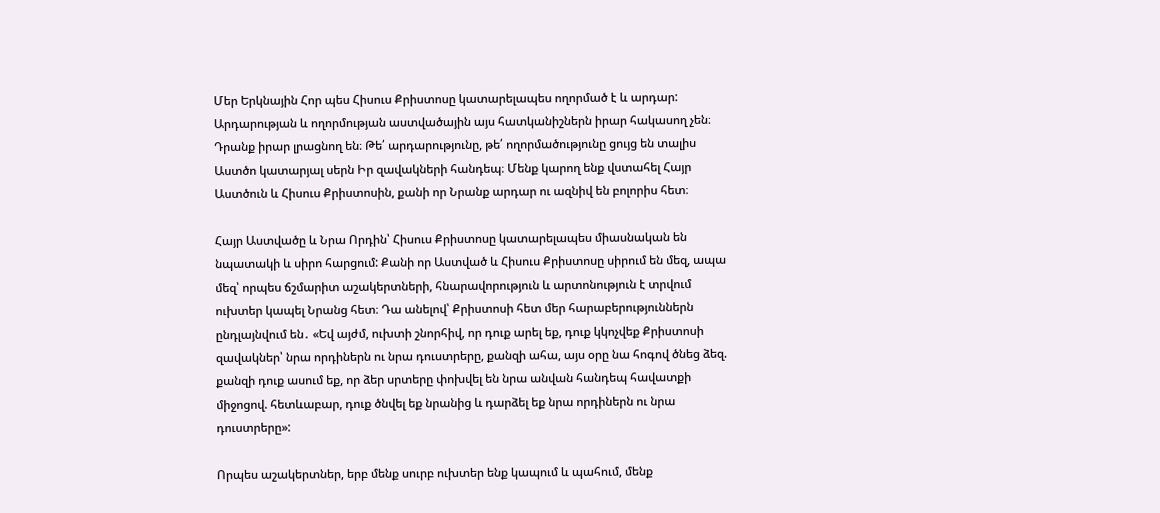Մեր Երկնային Հոր պես Հիսուս Քրիստոսը կատարելապես ողորմած է և արդար: Արդարության և ողորմության աստվածային այս հատկանիշներն իրար հակասող չեն։ Դրանք իրար լրացնող են։ Թե՛ արդարությունը, թե՛ ողորմածությունը ցույց են տալիս Աստծո կատարյալ սերն Իր զավակների հանդեպ։ Մենք կարող ենք վստահել Հայր Աստծուն և Հիսուս Քրիստոսին, քանի որ Նրանք արդար ու ազնիվ են բոլորիս հետ։

Հայր Աստվածը և Նրա Որդին՝ Հիսուս Քրիստոսը կատարելապես միասնական են նպատակի և սիրո հարցում: Քանի որ Աստված և Հիսուս Քրիստոսը սիրում են մեզ, ապա մեզ՝ որպես ճշմարիտ աշակերտների, հնարավորություն և արտոնություն է տրվում ուխտեր կապել Նրանց հետ։ Դա անելով՝ Քրիստոսի հետ մեր հարաբերություններն ընդլայնվում են․ «Եվ այժմ, ուխտի շնորհիվ, որ դուք արել եք, դուք կկոչվեք Քրիստոսի զավակներ՝ նրա որդիներն ու նրա դուստրերը, քանզի ահա, այս օրը նա հոգով ծնեց ձեզ. քանզի դուք ասում եք, որ ձեր սրտերը փոխվել են նրա անվան հանդեպ հավատքի միջոցով. հետևաբար, դուք ծնվել եք նրանից և դարձել եք նրա որդիներն ու նրա դուստրերը»:

Որպես աշակերտներ, երբ մենք սուրբ ուխտեր ենք կապում և պահում, մենք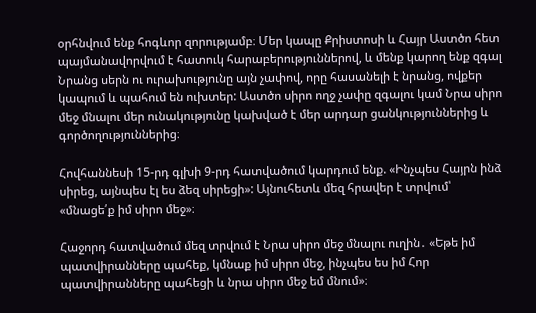օրհնվում ենք հոգևոր զորությամբ։ Մեր կապը Քրիստոսի և Հայր Աստծո հետ պայմանավորվում է հատուկ հարաբերություններով, և մենք կարող ենք զգալ Նրանց սերն ու ուրախությունը այն չափով, որը հասանելի է նրանց, ովքեր կապում և պահում են ուխտեր: Աստծո սիրո ողջ չափը զգալու կամ Նրա սիրո մեջ մնալու մեր ունակությունը կախված է մեր արդար ցանկություններից և գործողություններից։

Հովհաննեսի 15-րդ գլխի 9-րդ հատվածում կարդում ենք. «Ինչպես Հայրն ինձ սիրեց, այնպես էլ ես ձեզ սիրեցի»: Այնուհետև մեզ հրավեր է տրվում՝ «մնացե՛ք իմ սիրո մեջ»։

Հաջորդ հատվածում մեզ տրվում է Նրա սիրո մեջ մնալու ուղին․ «Եթե իմ պատվիրանները պահեք, կմնաք իմ սիրո մեջ, ինչպես ես իմ Հոր պատվիրանները պահեցի և նրա սիրո մեջ եմ մնում»։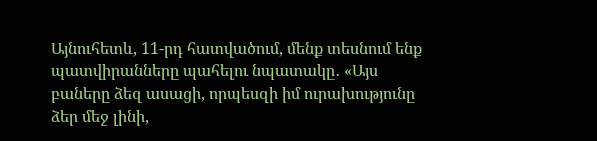Այնուհետև, 11-րդ հատվածում, մենք տեսնում ենք պատվիրանները պահելու նպատակը․ «Այս բաները ձեզ ասացի, որպեսզի իմ ուրախությունը ձեր մեջ լինի,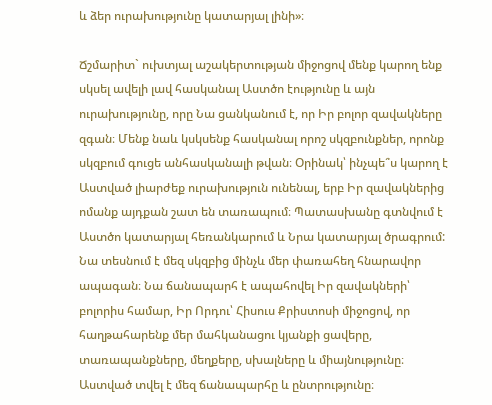և ձեր ուրախությունը կատարյալ լինի»։

Ճշմարիտ` ուխտյալ աշակերտության միջոցով մենք կարող ենք սկսել ավելի լավ հասկանալ Աստծո էությունը և այն ուրախությունը, որը Նա ցանկանում է, որ Իր բոլոր զավակները զգան։ Մենք նաև կսկսենք հասկանալ որոշ սկզբունքներ, որոնք սկզբում գուցե անհասկանալի թվան։ Օրինակ՝ ինչպե՞ս կարող է Աստված լիարժեք ուրախություն ունենալ, երբ Իր զավակներից ոմանք այդքան շատ են տառապում։ Պատասխանը գտնվում է Աստծո կատարյալ հեռանկարում և Նրա կատարյալ ծրագրում: Նա տեսնում է մեզ սկզբից մինչև մեր փառահեղ հնարավոր ապագան։ Նա ճանապարհ է ապահովել Իր զավակների՝ բոլորիս համար, Իր Որդու՝ Հիսուս Քրիստոսի միջոցով, որ հաղթահարենք մեր մահկանացու կյանքի ցավերը, տառապանքները, մեղքերը, սխալները և միայնությունը։ Աստված տվել է մեզ ճանապարհը և ընտրությունը։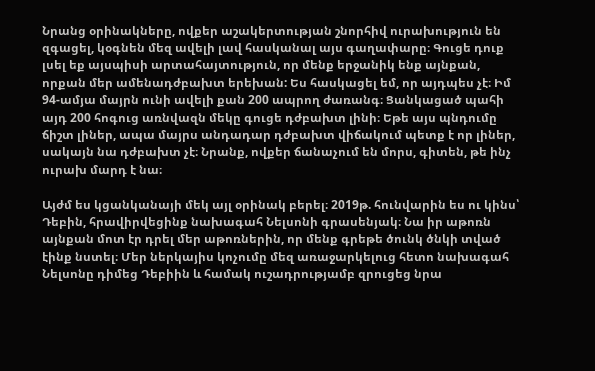Նրանց օրինակները, ովքեր աշակերտության շնորհիվ ուրախություն են զգացել, կօգնեն մեզ ավելի լավ հասկանալ այս գաղափարը։ Գուցե դուք լսել եք այսպիսի արտահայտություն, որ մենք երջանիկ ենք այնքան, որքան մեր ամենադժբախտ երեխան: Ես հասկացել եմ, որ այդպես չէ։ Իմ 94-ամյա մայրն ունի ավելի քան 200 ապրող ժառանգ։ Ցանկացած պահի այդ 200 հոգուց առնվազն մեկը գուցե դժբախտ լինի։ Եթե այս պնդումը ճիշտ լիներ, ապա մայրս անդադար դժբախտ վիճակում պետք է որ լիներ, սակայն նա դժբախտ չէ։ Նրանք, ովքեր ճանաչում են մորս, գիտեն, թե ինչ ուրախ մարդ է նա։

Այժմ ես կցանկանայի մեկ այլ օրինակ բերել։ 2019թ. հունվարին ես ու կինս՝ Դեբին, հրավիրվեցինք նախագահ Նելսոնի գրասենյակ։ Նա իր աթոռն այնքան մոտ էր դրել մեր աթոռներին, որ մենք գրեթե ծունկ ծնկի տված էինք նստել։ Մեր ներկայիս կոչումը մեզ առաջարկելուց հետո նախագահ Նելսոնը դիմեց Դեբիին և համակ ուշադրությամբ զրուցեց նրա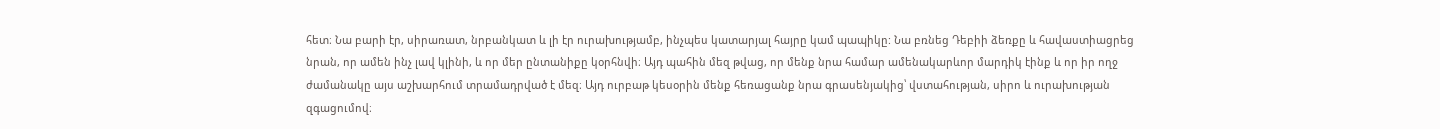հետ։ Նա բարի էր, սիրառատ, նրբանկատ և լի էր ուրախությամբ, ինչպես կատարյալ հայրը կամ պապիկը: Նա բռնեց Դեբիի ձեռքը և հավաստիացրեց նրան, որ ամեն ինչ լավ կլինի, և որ մեր ընտանիքը կօրհնվի։ Այդ պահին մեզ թվաց, որ մենք նրա համար ամենակարևոր մարդիկ էինք և որ իր ողջ ժամանակը այս աշխարհում տրամադրված է մեզ։ Այդ ուրբաթ կեսօրին մենք հեռացանք նրա գրասենյակից՝ վստահության, սիրո և ուրախության զգացումով։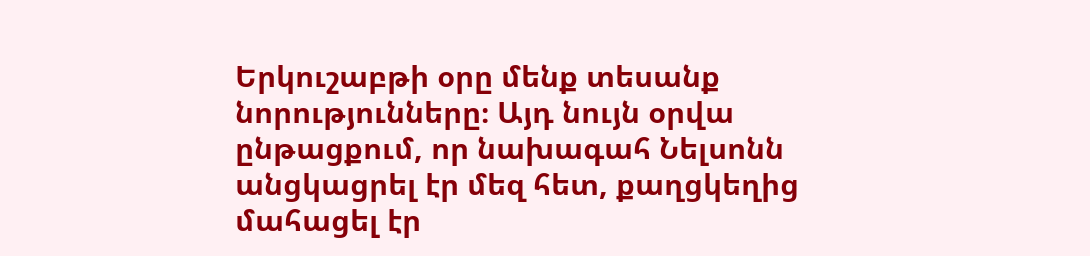Երկուշաբթի օրը մենք տեսանք նորությունները։ Այդ նույն օրվա ընթացքում, որ նախագահ Նելսոնն անցկացրել էր մեզ հետ, քաղցկեղից մահացել էր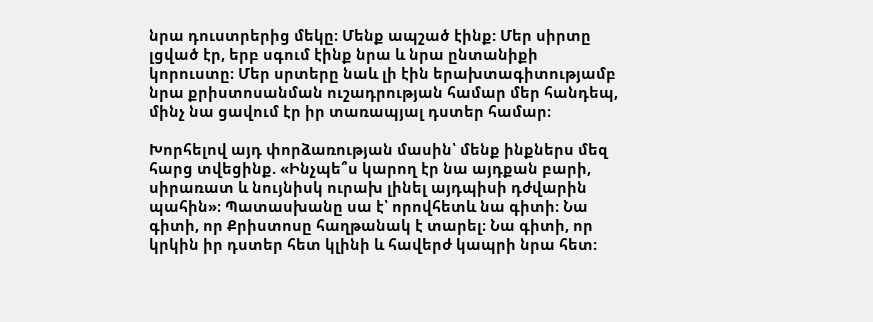նրա դուստրերից մեկը։ Մենք ապշած էինք: Մեր սիրտը լցված էր, երբ սգում էինք նրա և նրա ընտանիքի կորուստը։ Մեր սրտերը նաև լի էին երախտագիտությամբ նրա քրիստոսանման ուշադրության համար մեր հանդեպ, մինչ նա ցավում էր իր տառապյալ դստեր համար։

Խորհելով այդ փորձառության մասին՝ մենք ինքներս մեզ հարց տվեցինք. «Ինչպե՞ս կարող էր նա այդքան բարի, սիրառատ և նույնիսկ ուրախ լինել այդպիսի դժվարին պահին»։ Պատասխանը սա է՝ որովհետև նա գիտի։ Նա գիտի, որ Քրիստոսը հաղթանակ է տարել։ Նա գիտի, որ կրկին իր դստեր հետ կլինի և հավերժ կապրի նրա հետ: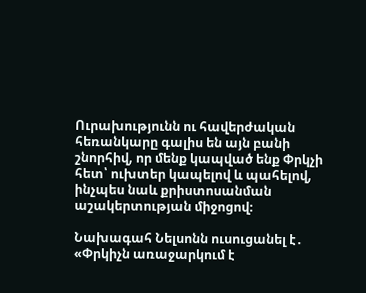Ուրախությունն ու հավերժական հեռանկարը գալիս են այն բանի շնորհիվ, որ մենք կապված ենք Փրկչի հետ՝ ուխտեր կապելով և պահելով, ինչպես նաև քրիստոսանման աշակերտության միջոցով։

Նախագահ Նելսոնն ուսուցանել է․ «Փրկիչն առաջարկում է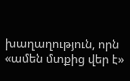խաղաղություն, որն «ամեն մտքից վեր է»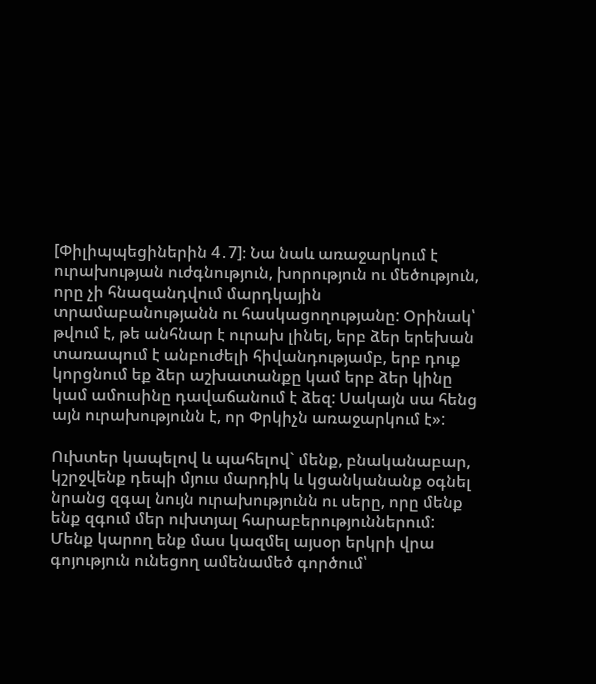[Փիլիպպեցիներին 4․7]։ Նա նաև առաջարկում է ուրախության ուժգնություն, խորություն ու մեծություն, որը չի հնազանդվում մարդկային տրամաբանությանն ու հասկացողությանը: Օրինակ՝ թվում է, թե անհնար է ուրախ լինել, երբ ձեր երեխան տառապում է անբուժելի հիվանդությամբ, երբ դուք կորցնում եք ձեր աշխատանքը կամ երբ ձեր կինը կամ ամուսինը դավաճանում է ձեզ: Սակայն սա հենց այն ուրախությունն է, որ Փրկիչն առաջարկում է»:

Ուխտեր կապելով և պահելով` մենք, բնականաբար, կշրջվենք դեպի մյուս մարդիկ և կցանկանանք օգնել նրանց զգալ նույն ուրախությունն ու սերը, որը մենք ենք զգում մեր ուխտյալ հարաբերություններում: Մենք կարող ենք մաս կազմել այսօր երկրի վրա գոյություն ունեցող ամենամեծ գործում՝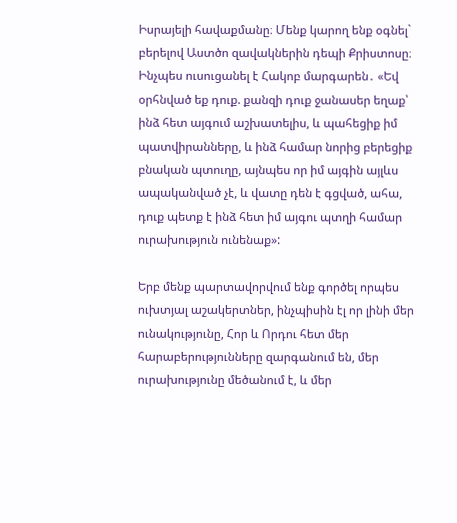Իսրայելի հավաքմանը։ Մենք կարող ենք օգնել` բերելով Աստծո զավակներին դեպի Քրիստոսը։ Ինչպես ուսուցանել է Հակոբ մարգարեն․ «Եվ օրհնված եք դուք. քանզի դուք ջանասեր եղաք՝ ինձ հետ այգում աշխատելիս, և պահեցիք իմ պատվիրանները, և ինձ համար նորից բերեցիք բնական պտուղը, այնպես որ իմ այգին այլևս ապականված չէ, և վատը դեն է գցված, ահա, դուք պետք է ինձ հետ իմ այգու պտղի համար ուրախություն ունենաք»:

Երբ մենք պարտավորվում ենք գործել որպես ուխտյալ աշակերտներ, ինչպիսին էլ որ լինի մեր ունակությունը, Հոր և Որդու հետ մեր հարաբերությունները զարգանում են, մեր ուրախությունը մեծանում է, և մեր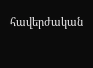հավերժական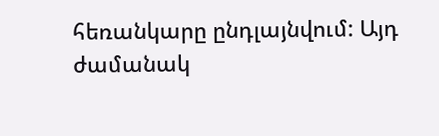հեռանկարը ընդլայնվում: Այդ ժամանակ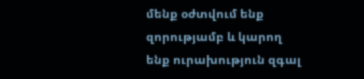մենք օժտվում ենք զորությամբ և կարող ենք ուրախություն զգալ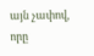այն չափով, որը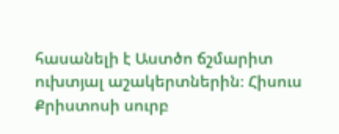հասանելի է Աստծո ճշմարիտ ուխտյալ աշակերտներին։ Հիսուս Քրիստոսի սուրբ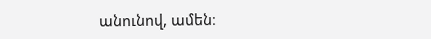անունով, ամեն։